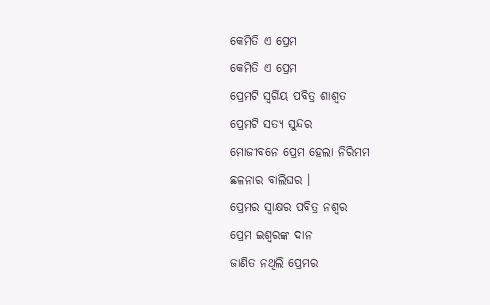କେମିତି ଏ ପ୍ରେମ
କେମିତି ଏ ପ୍ରେମ
ପ୍ରେମଟି ସ୍ବର୍ଗିୟ ପବିତ୍ର ଶାଶ୍ବତ
ପ୍ରେମଟି ସତ୍ଯ ସୁନ୍ଦର
ମୋଜୀବନେ ପ୍ରେମ ହେଲା ନିରିମମ
ଛଳନାର ବାଲିଘର ।
ପ୍ରେମର ସ୍ବାକ୍ଷର ପବିତ୍ର ନଶ୍ଵର
ପ୍ରେମ ଇଶ୍ବରଙ୍କ ଦାନ
ଜାଣିତ ନଥିଲି ପ୍ରେମର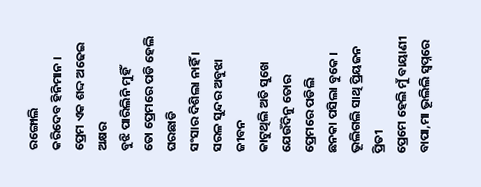ରଙ୍ଗୋଲି
କରିଦେବ ହିନିମାନ ।
ପ୍ରେମ ଏକ ଶଦ୍ଦ ଅଢେଇ ଅକ୍ଷର
ବୁଝି ପାରିଲିନି ମୁହିଁ
ତୋ ପ୍ରେମରେ ପଡି ହେଲି ଘରଛାଡି
ସଂସାର ଦିଶିଲା ନାହିଁ ।
ସରଳ ସୁନ୍ଦର ଅବୁଝା ଜୀବନ
କାଟୁଥିଲି ଅତି ସୁଖେ
ଯେଉଁଦିନୁ ତୋର ପ୍ରେମରେ ପଡିଲି
ଛନକା ପସିଲା ବୁକେ ।
ଭୂଲିଗଲି ସାଥି ପ୍ରିୟଜନ ପ୍ରିତୀ
ପ୍ରେମେ ହେଲି ମୁଁ ବାୟାଣୀ
ବାପା,ମା ଭୂଲିଲି ସ୍ବପ୍ନରେ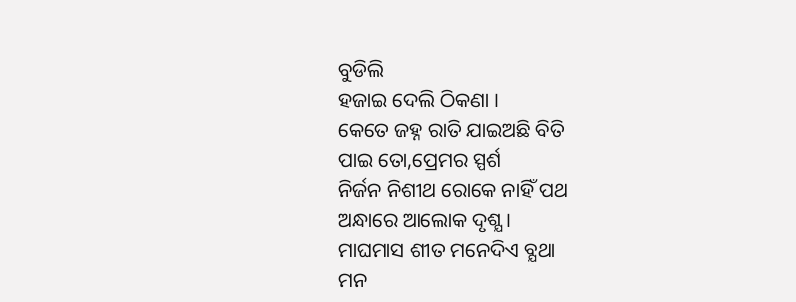ବୁଡିଲି
ହଜାଇ ଦେଲି ଠିକଣା ।
କେତେ ଜହ୍ନ ରାତି ଯାଇଅଛି ବିତି
ପାଇ ତୋ,ପ୍ରେମର ସ୍ପର୍ଶ
ନିର୍ଜନ ନିଶୀଥ ରୋକେ ନାହିଁ ପଥ
ଅନ୍ଧାରେ ଆଲୋକ ଦୃଶ୍ଯ ।
ମାଘମାସ ଶୀତ ମନେଦିଏ ବ୍ଯଥା
ମନ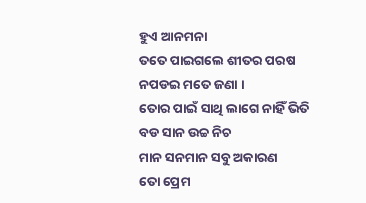ହୁଏ ଆନମନା
ତତେ ପାଇଗଲେ ଶୀତର ପରଷ
ନପଡଇ ମତେ ଜଣା ।
ତୋର ପାଇଁ ସାଥି ଲାଗେ ନାହିଁ ଭିତି
ବଡ ସାନ ଉଚ୍ଚ ନିଚ
ମାନ ସନମାନ ସବୁ ଅକାରଣ
ତୋ ପ୍ରେମ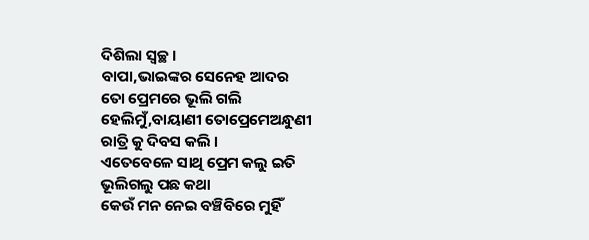ଦିଶିଲା ସ୍ବଚ୍ଛ ।
ବାପା,ଭାଇଙ୍କର ସେନେହ ଆଦର
ତୋ ପ୍ରେମରେ ଭୂଲି ଗଲି
ହେଲିମୁଁ,ବାୟାଣୀ ତୋପ୍ରେମେଅନ୍ଧୁଣୀ
ରାତ୍ରି କୁ ଦିବସ କଲି ।
ଏତେବେଳେ ସାଥି ପ୍ରେମ କଲୁ ଇତି
ଭୂଲିଗଲୁ ପଛ କଥା
କେଉଁ ମନ ନେଇ ବଞ୍ଚିବିରେ ମୁହିଁ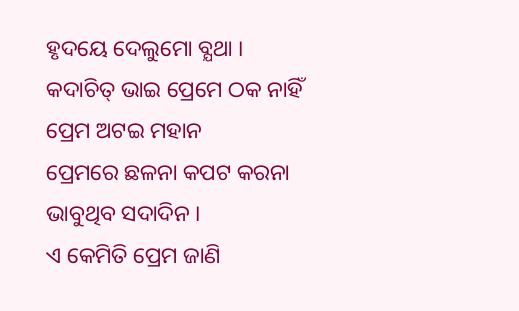ହୃଦୟେ ଦେଲୁମୋ ବ୍ଯଥା ।
କଦାଚିତ୍ ଭାଇ ପ୍ରେମେ ଠକ ନାହିଁ
ପ୍ରେମ ଅଟଇ ମହାନ
ପ୍ରେମରେ ଛଳନା କପଟ କରନା
ଭାବୁଥିବ ସଦାଦିନ ।
ଏ କେମିତି ପ୍ରେମ ଜାଣି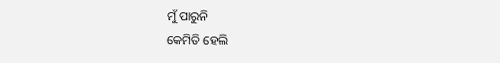ମୁଁ ପାରୁନି
କେମିତି ହେଲି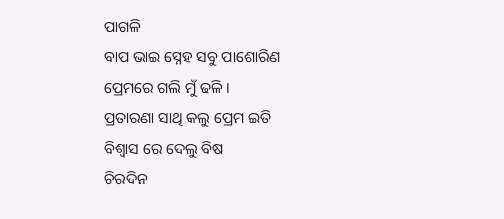ପାଗଳି
ବାପ ଭାଇ ସ୍ନେହ ସବୁ ପାଶୋରିଣ
ପ୍ରେମରେ ଗଲି ମୁଁ ଢଳି ।
ପ୍ରତାରଣା ସାଥି କଲୁ ପ୍ରେମ ଇତି
ବିଶ୍ବାସ ରେ ଦେଲୁ ବିଷ
ଚିରଦିନ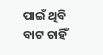ପାଇଁ ଥିବି ବାଟ ଚାହିଁ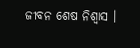ଜୀବନ ଶେଷ ନିଶ୍ବାସ ।